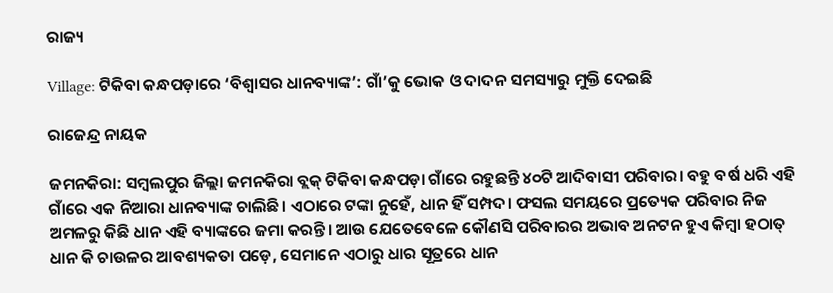ରାଜ୍ୟ

Village: ଟିକିବା କନ୍ଧପଡ଼ାରେ ‘ବିଶ୍ୱାସର ଧାନବ୍ୟାଙ୍କ’: ଗାଁ’କୁ ଭୋକ ଓ ଦାଦନ ସମସ୍ୟାରୁ ମୁକ୍ତି ଦେଇଛି

ରାଜେନ୍ଦ୍ର ନାୟକ

ଜମନକିରା: ସମ୍ୱଲପୁର ଜିଲ୍ଲା ଜମନକିରା ବ୍ଲକ୍ ଟିକିବା କନ୍ଧପଡ଼ା ଗାଁରେ ରହୁଛନ୍ତି ୪୦ଟି ଆଦିବାସୀ ପରିବାର। ବହୁ ବର୍ଷ ଧରି ଏହି ଗାଁରେ ଏକ ନିଆରା ଧାନବ୍ୟାଙ୍କ ଚାଲିଛି। ଏଠାରେ ଟଙ୍କା ନୁହେଁ, ଧାନ ହିଁ ସମ୍ପଦ। ଫସଲ ସମୟରେ ପ୍ରତ୍ୟେକ ପରିବାର ନିଜ ଅମଳରୁ କିଛି ଧାନ ଏହି ବ୍ୟାଙ୍କରେ ଜମା କରନ୍ତି। ଆଉ ଯେତେବେଳେ କୌଣସି ପରିବାରର ଅଭାବ ଅନଟନ ହୁଏ କିମ୍ବା ହଠାତ୍ ଧାନ କି ଚାଉଳର ଆବଶ୍ୟକତା ପଡ଼େ, ସେମାନେ ଏଠାରୁ ଧାର ସୂତ୍ରରେ ଧାନ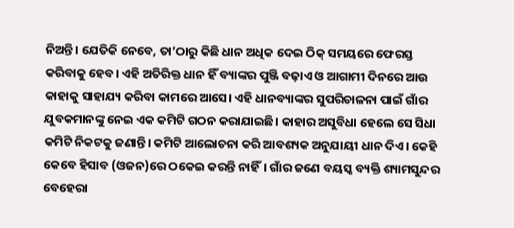ନିଅନ୍ତି। ଯେତିକି ନେବେ, ତା’ଠାରୁ କିଛି ଧାନ ଅଧିକ ଦେଇ ଠିକ୍ ସମୟରେ ଫେରସ୍ତ କରିବାକୁ ହେବ। ଏହି ଅତିରିକ୍ତ ଧାନ ହିଁ ବ୍ୟାଙ୍କର ପୁଞ୍ଜି ବଢ଼ାଏ ଓ ଆଗାମୀ ଦିନରେ ଆଉ କାହାକୁ ସାହାଯ୍ୟ କରିବା କାମରେ ଆସେ। ଏହି ଧାନବ୍ୟାଙ୍କର ସୁପରିଚାଳନା ପାଇଁ ଗାଁର ଯୁବକମାନଙ୍କୁ ନେଇ ଏକ କମିଟି ଗଠନ କରାଯାଇଛି। କାହାର ଅସୁବିଧା ହେଲେ ସେ ସିଧା କମିଟି ନିକଟକୁ ଜଣାନ୍ତି। କମିଟି ଆଲୋଚନା କରି ଆବଶ୍ୟକ ଅନୁଯାୟୀ ଧାନ ଦିଏ। କେହି କେବେ ହିସାବ (ଓଜନ)ରେ ଠକେଇ କରନ୍ତି ନାହିଁ। ଗାଁର ଜଣେ ବୟସ୍କ ବ୍ୟକ୍ତି ଶ୍ୟାମସୁନ୍ଦର ବେହେରା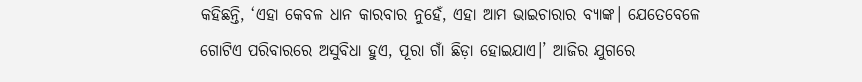କହିଛନ୍ତି, ‘ଏହା କେବଳ ଧାନ କାରବାର ନୁହେଁ, ଏହା ଆମ ଭାଇଚାରାର ବ୍ୟାଙ୍କ। ଯେତେବେଳେ ଗୋଟିଏ ପରିବାରରେ ଅସୁବିଧା ହୁଏ, ପୂରା ଗାଁ ଛିଡ଼ା ହୋଇଯାଏ।’ ଆଜିର ଯୁଗରେ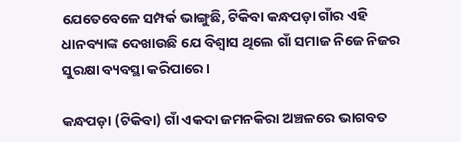ଯେତେବେଳେ ସମ୍ପର୍କ ଭାଙ୍ଗୁଛି, ଟିକିବା କନ୍ଧପଡ଼ା ଗାଁର ଏହି ଧାନବ୍ୟାଙ୍କ ଦେଖାଉଛି ଯେ ବିଶ୍ୱାସ ଥିଲେ ଗାଁ ସମାଜ ନିଜେ ନିଜର ସୁରକ୍ଷା ବ୍ୟବସ୍ଥା କରିପାରେ।

କନ୍ଧପଡ଼ା (ଟିକିବା) ଗାଁ ଏକଦା ଜମନକିରା ଅଞ୍ଚଳରେ ଭାଗବତ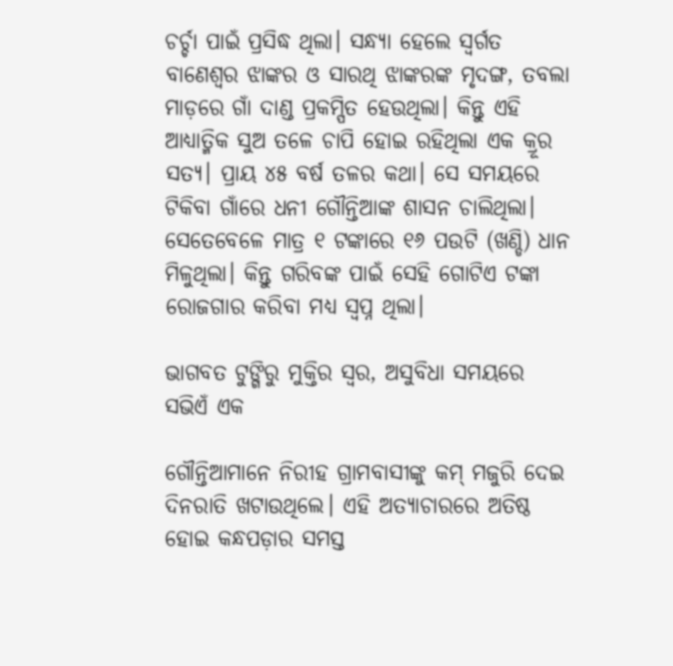ଚର୍ଚ୍ଚା ପାଇଁ ପ୍ରସିଦ୍ଧ ଥିଲା। ସନ୍ଧ୍ୟା ହେଲେ ସ୍ୱର୍ଗତ ବାଣେଶ୍ୱର ଝାଙ୍କର ଓ ସାରଥି ଝାଙ୍କରଙ୍କ ମୃଦଙ୍ଗ, ତବଲା ମାଡ଼ରେ ଗାଁ ଦାଣ୍ଡ ପ୍ରକମ୍ପିତ ହେଉଥିଲା। କିନ୍ତୁ ଏହି ଆଧ୍ୟାତ୍ମିକ ସୁଅ ତଳେ ଚାପି ହୋଇ ରହିଥିଲା ଏକ କ୍ରୂର ସତ୍ୟ। ପ୍ରାୟ ୪୫ ବର୍ଷ ତଳର କଥା। ସେ ସମୟରେ ଟିକିବା ଗାଁରେ ଧନୀ ଗୌନ୍ତିଆଙ୍କ ଶାସନ ଚାଲିଥିଲା। ସେତେବେଳେ ମାତ୍ର ୧ ଟଙ୍କାରେ ୧୬ ପଉଟି (ଖଣ୍ଡି) ଧାନ ମିଳୁଥିଲା। କିନ୍ତୁ ଗରିବଙ୍କ ପାଇଁ ସେହି ଗୋଟିଏ ଟଙ୍କା ରୋଜଗାର କରିବା ମଧ୍ୟ ସ୍ୱପ୍ନ ଥିଲା।

ଭାଗବତ ଟୁଙ୍ଗିରୁ ମୁକ୍ତିର ସ୍ବର, ଅସୁବିଧା ସମୟରେ ସଭିଏଁ ଏକ

ଗୌନ୍ତିଆମାନେ ନିରୀହ ଗ୍ରାମବାସୀଙ୍କୁ କମ୍ ମଜୁରି ଦେଇ ଦିନରାତି ଖଟାଉଥିଲେ। ଏହି ଅତ୍ୟାଚାରରେ ଅତିଷ୍ଠ ହୋଇ କନ୍ଧପଡ଼ାର ସମସ୍ତ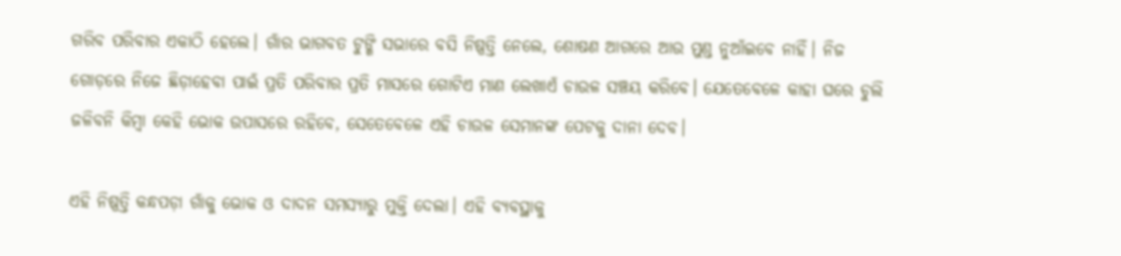ଗରିବ ପରିବାର ଏକାଠି ହେଲେ। ଗାଁର ଭାଗବତ ଟୁଙ୍ଗି ସଭାରେ ବସି ନିଷ୍ପତ୍ତି ନେଲେ, ଶୋଷଣ ଆଗରେ ଆଉ ମୁଣ୍ଡ ନୁଆଁଇବେ ନାହିଁ। ନିଜ ଗୋଡ଼ରେ ନିଜେ ଛିଡ଼ାହେବା ପାଇଁ ପ୍ରତି ପରିବାର ପ୍ରତି ମାସରେ ଗୋଟିଏ ମାଣ ଲେଖାଏଁ ଚାଉଳ ସଞ୍ଚୟ କରିବେ। ଯେତେବେଳେ କାହା ଘରେ ଚୁଲି ଜଳିବନି କିମ୍ବା କେହି ଭୋକ ଉପାସରେ ରହିବେ, ସେତେବେଳେ ଏହି ଚାଉଳ ସେମାନଙ୍କ ପେଟକୁ ଦାନା ଦେବ।

ଏହି ନିଷ୍ପତ୍ତି କନ୍ଧପଡ଼ା ଗାଁକୁ ଭୋକ ଓ ଦାଦନ ସମସ୍ୟାରୁ ମୁକ୍ତି ଦେଲା। ଏହି ବ୍ୟବସ୍ଥାକୁ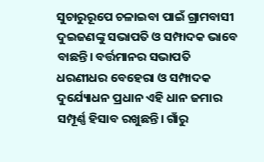ସୁଚାରୁରୂପେ ଚଳାଇବା ପାଇଁ ଗ୍ରାମବାସୀ ଦୁଇଜଣଙ୍କୁ ସଭାପତି ଓ ସମ୍ପାଦକ ଭାବେ ବାଛନ୍ତି। ବର୍ତ୍ତମାନର ସଭାପତି ଧରଣୀଧର ବେହେରା ଓ ସମ୍ପାଦକ ଦୁର୍ଯ୍ୟୋଧନ ପ୍ରଧାନ ଏହି ଧାନ ଜମାର ସମ୍ପୂର୍ଣ୍ଣ ହିସାବ ରଖୁଛନ୍ତି। ଗାଁରୁ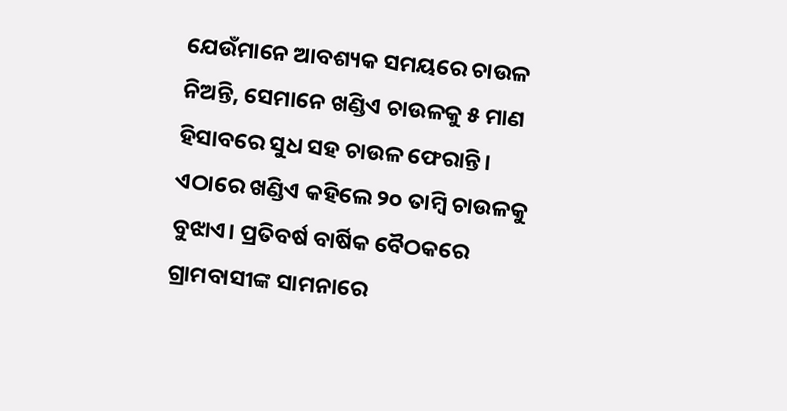ଯେଉଁମାନେ ଆବଶ୍ୟକ ସମୟରେ ଚାଉଳ ନିଅନ୍ତି, ସେମାନେ ଖଣ୍ଡିଏ ଚାଉଳକୁ ୫ ମାଣ ହିସାବରେ ସୁଧ ସହ ଚାଉଳ ଫେରାନ୍ତି। ଏଠାରେ ଖଣ୍ଡିଏ କହିଲେ ୨୦ ତାମ୍ବି ଚାଉଳକୁ ବୁଝାଏ। ପ୍ରତିବର୍ଷ ବାର୍ଷିକ ବୈଠକରେ ଗ୍ରାମବାସୀଙ୍କ ସାମନାରେ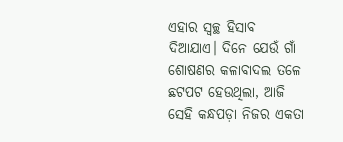ଏହାର ସ୍ୱଚ୍ଛ ହିସାବ ଦିଆଯାଏ। ଦିନେ ଯେଉଁ ଗାଁ ଶୋଷଣର କଳାବାଦଲ ତଳେ ଛଟପଟ ହେଉଥିଲା, ଆଜି ସେହି କନ୍ଧପଡ଼ା ନିଜର ଏକତା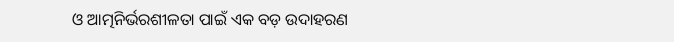ଓ ଆତ୍ମନିର୍ଭରଶୀଳତା ପାଇଁ ଏକ ବଡ଼ ଉଦାହରଣ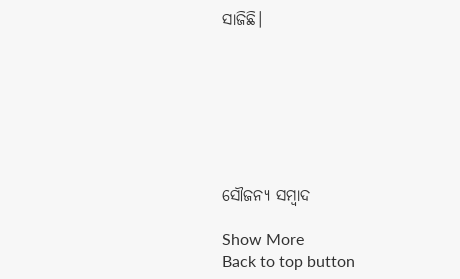ସାଜିଛି।







ସୌଜନ୍ୟ ସମ୍ବାଦ

Show More
Back to top button